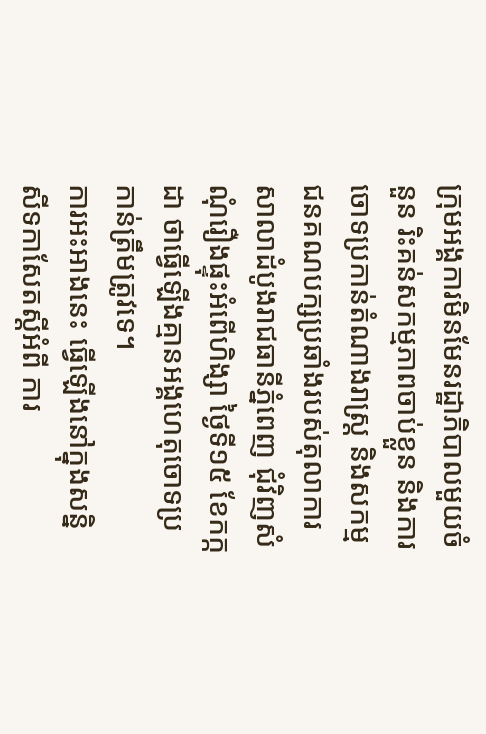ក្រុមអង្គការមិនមែនរដ្ឋាភិបាលមួយចំនួន រិះគន់សកម្មភាពចាប់ខ្លួន និងការចោទប្រកាន់តំណាងរាស្ត្រ និងសកម្មជនគណបក្សប្រឆាំងរបស់តុលាការសាលាដំបូងរាជធានីភ្នំពេញ ជុំវិញសំណុំរឿងផ្ទុះអំពើហិង្សា ថ្ងៃទី១៥ ខែកក្កដា ថាធ្វើឡើងគ្មានអង្គហេតុចោទប្រកាន់ត្រឹមត្រូវទេ។
ការអះអាងនេះ ធ្វើឡើងនៅក្នុងសន្និសីទកាសែតស្តីអំពី ការ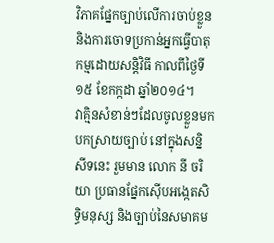វិភាគផ្នែកច្បាប់លើការចាប់ខ្លួន និងការចោទប្រកាន់អ្នកធ្វើបាតុកម្មដោយសន្តិវិធី កាលពីថ្ងៃទី១៥ ខែកក្កដា ឆ្នាំ២០១៤។
វាគ្មិនសំខាន់ៗដែលចូលខ្លួនមកបកស្រាយច្បាប់ នៅក្នុងសន្និសីទនេះ រួមមាន លោក នី ចរិយា ប្រធានផ្នែកស៊ើបអង្កេតសិទ្ធិមនុស្ស និងច្បាប់នៃសមាគម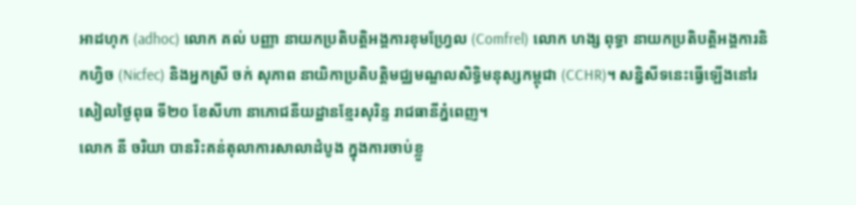អាដហុក (adhoc) លោក គល់ បញ្ញា នាយកប្រតិបត្តិអង្គការខុមហ្វ្រែល (Comfrel) លោក ហង្ស ពុទ្ធា នាយកប្រតិបត្តិអង្គការនិកហ្វិច (Nicfec) និងអ្នកស្រី ចក់ សុភាព នាយិកាប្រតិបត្តិមជ្ឈមណ្ឌលសិទ្ធិមនុស្សកម្ពុជា (CCHR)។ សន្និសីទនេះធ្វើឡើងនៅរសៀលថ្ងៃពុធ ទី២០ ខែសីហា នាភោជនីយដ្ឋានខ្មែរសុរិន្ទ រាជធានីភ្នំពេញ។
លោក នី ចរិយា បានរិះគន់តុលាការសាលាដំបូង ក្នុងការចាប់ខ្លួ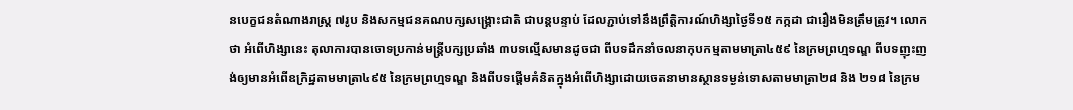នបេក្ខជនតំណាងរាស្ត្រ ៧រូប និងសកម្មជនគណបក្សសង្គ្រោះជាតិ ជាបន្តបន្ទាប់ ដែលភ្ជាប់ទៅនឹងព្រឹត្តិការណ៍ហិង្សាថ្ងៃទី១៥ កក្កដា ជារឿងមិនត្រឹមត្រូវ។ លោកថា អំពើហិង្សានេះ តុលាការបានចោទប្រកាន់មន្ត្រីបក្សប្រឆាំង ៣បទល្មើសមានដូចជា ពីបទដឹកនាំចលនាកុបកម្មតាមមាត្រា៤៥៩ នៃក្រមព្រហ្មទណ្ឌ ពីបទញុះញង់ឲ្យមានអំពើឧក្រិដ្ឋតាមមាត្រា៤៩៥ នៃក្រមព្រហ្មទណ្ឌ និងពីបទផ្ដើមគំនិតក្នុងអំពើហិង្សាដោយចេតនាមានស្ថានទម្ងន់ទោសតាមមាត្រា២៨ និង ២១៨ នៃក្រម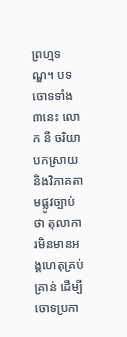ព្រហ្មទណ្ឌ។ បទចោទទាំង៣នេះ លោក នី ចរិយា បកស្រាយ និងវិភាគតាមផ្លូវច្បាប់ថា តុលាការមិនមានអង្គហេតុគ្រប់គ្រាន់ ដើម្បីចោទប្រកា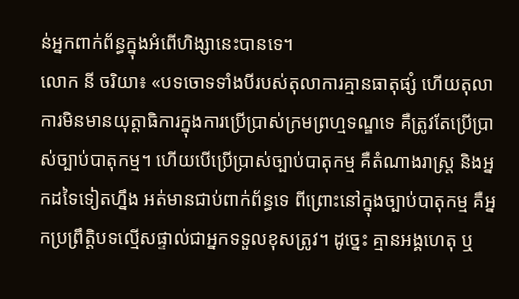ន់អ្នកពាក់ព័ន្ធក្នុងអំពើហិង្សានេះបានទេ។
លោក នី ចរិយា៖ «បទចោទទាំងបីរបស់តុលាការគ្មានធាតុផ្សំ ហើយតុលាការមិនមានយុត្តាធិការក្នុងការប្រើប្រាស់ក្រមព្រហ្មទណ្ឌទេ គឺត្រូវតែប្រើប្រាស់ច្បាប់បាតុកម្ម។ ហើយបើប្រើប្រាស់ច្បាប់បាតុកម្ម គឺតំណាងរាស្ត្រ និងអ្នកដទៃទៀតហ្នឹង អត់មានជាប់ពាក់ព័ន្ធទេ ពីព្រោះនៅក្នុងច្បាប់បាតុកម្ម គឺអ្នកប្រព្រឹត្តិបទល្មើសផ្ទាល់ជាអ្នកទទួលខុសត្រូវ។ ដូច្នេះ គ្មានអង្គហេតុ ឬ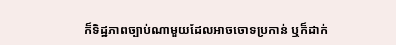ក៏ទិដ្ឋភាពច្បាប់ណាមួយដែលអាចចោទប្រកាន់ ឬក៏ដាក់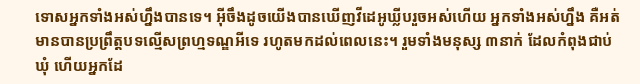ទោសអ្នកទាំងអស់ហ្នឹងបានទេ។ អ៊ីចឹងដូចយើងបានឃើញវីដេអូឃ្លីបរួចអស់ហើយ អ្នកទាំងអស់ហ្នឹង គឺអត់មានបានប្រព្រឹត្តបទល្មើសព្រហ្មទណ្ឌអីទេ រហូតមកដល់ពេលនេះ។ រួមទាំងមនុស្ស ៣នាក់ ដែលកំពុងជាប់ឃុំ ហើយអ្នកដែ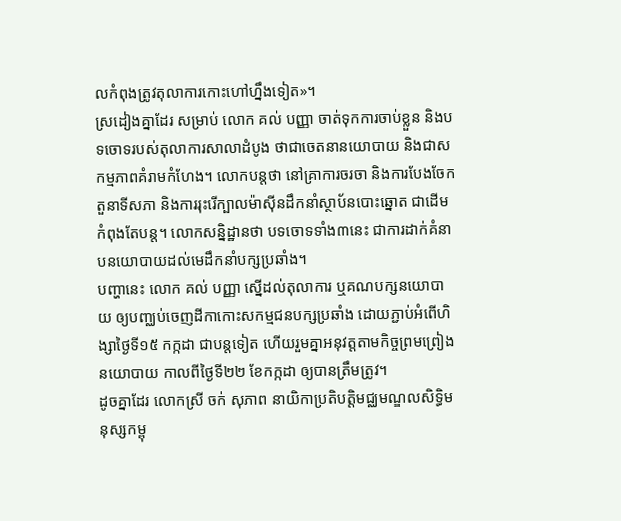លកំពុងត្រូវតុលាការកោះហៅហ្នឹងទៀត»។
ស្រដៀងគ្នាដែរ សម្រាប់ លោក គល់ បញ្ញា ចាត់ទុកការចាប់ខ្លួន និងបទចោទរបស់តុលាការសាលាដំបូង ថាជាចេតនានយោបាយ និងជាសកម្មភាពគំរាមកំហែង។ លោកបន្តថា នៅគ្រាការចរចា និងការបែងចែកតួនាទីសភា និងការរុះរើក្បាលម៉ាស៊ីនដឹកនាំស្ថាប័នបោះឆ្នោត ជាដើម កំពុងតែបន្ត។ លោកសន្និដ្ឋានថា បទចោទទាំង៣នេះ ជាការដាក់គំនាបនយោបាយដល់មេដឹកនាំបក្សប្រឆាំង។
បញ្ហានេះ លោក គល់ បញ្ញា ស្នើដល់តុលាការ ឬគណបក្សនយោបាយ ឲ្យបញ្ឈប់ចេញដីកាកោះសកម្មជនបក្សប្រឆាំង ដោយភ្ជាប់អំពើហិង្សាថ្ងៃទី១៥ កក្កដា ជាបន្តទៀត ហើយរួមគ្នាអនុវត្តតាមកិច្ចព្រមព្រៀងនយោបាយ កាលពីថ្ងៃទី២២ ខែកក្កដា ឲ្យបានត្រឹមត្រូវ។
ដូចគ្នាដែរ លោកស្រី ចក់ សុភាព នាយិកាប្រតិបត្តិមជ្ឈមណ្ឌលសិទ្ធិមនុស្សកម្ពុ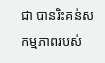ជា បានរិះគន់សកម្មភាពរបស់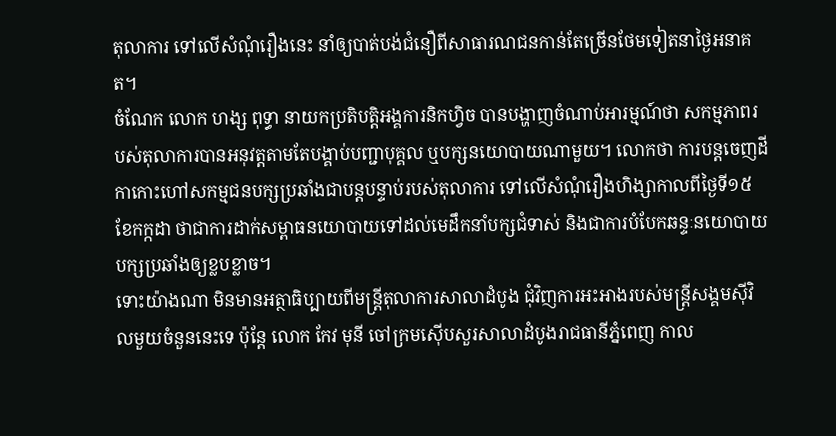តុលាការ ទៅលើសំណុំរឿងនេះ នាំឲ្យបាត់បង់ជំនឿពីសាធារណជនកាន់តែច្រើនថែមទៀតនាថ្ងៃអនាគត។
ចំណែក លោក ហង្ស ពុទ្ធា នាយកប្រតិបត្តិអង្គការនិកហ្វិច បានបង្ហាញចំណាប់អារម្មណ៍ថា សកម្មភាពរបស់តុលាការបានអនុវត្តតាមតែបង្គាប់បញ្ជាបុគ្គល ឬបក្សនយោបាយណាមួយ។ លោកថា ការបន្តចេញដីកាកោះហៅសកម្មជនបក្សប្រឆាំងជាបន្តបន្ទាប់របស់តុលាការ ទៅលើសំណុំរឿងហិង្សាកាលពីថ្ងៃទី១៥ ខែកក្កដា ថាជាការដាក់សម្ពាធនយោបាយទៅដល់មេដឹកនាំបក្សជំទាស់ និងជាការបំបែកឆន្ទៈនយោបាយបក្សប្រឆាំងឲ្យខ្លបខ្លាច។
ទោះយ៉ាងណា មិនមានអត្ថាធិប្បាយពីមន្ត្រីតុលាការសាលាដំបូង ជុំវិញការអះអាងរបស់មន្ត្រីសង្គមស៊ីវិលមួយចំនួននេះទេ ប៉ុន្តែ លោក កែវ មុនី ចៅក្រមស៊ើបសួរសាលាដំបូងរាជធានីភ្នំពេញ កាល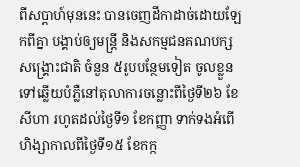ពីសប្ដាហ៍មុននេះ បានចេញដីកាដាច់ដោយឡែកពីគ្នា បង្គាប់ឲ្យមន្ត្រី និងសកម្មជនគណបក្សសង្គ្រោះជាតិ ចំនួន ៥រូបបន្ថែមទៀត ចូលខ្លួនទៅឆ្លើយបំភ្លឺនៅតុលាការចន្លោះពីថ្ងៃទី២៦ ខែសីហា រហូតដល់ថ្ងៃទី១ ខែកញ្ញា ទាក់ទងអំពើហិង្សាកាលពីថ្ងៃទី១៥ ខែកក្ក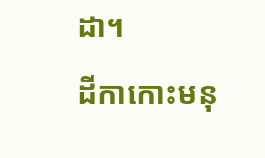ដា។
ដីកាកោះមនុ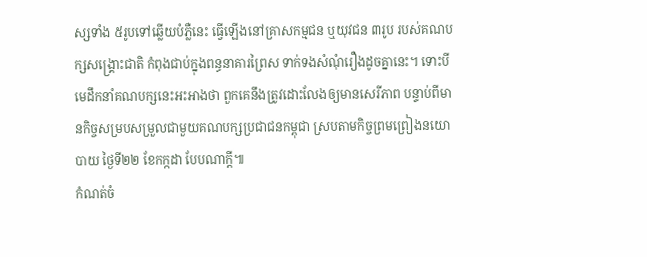ស្សទាំង ៥រូបទៅឆ្លើយបំភ្លឺនេះ ធ្វើឡើងនៅគ្រាសកម្មជន ឬយុវជន ៣រូប របស់គណបក្សសង្គ្រោះជាតិ កំពុងជាប់ក្នុងពន្ធនាគារព្រៃស ទាក់ទងសំណុំរឿងដូចគ្នានេះ។ ទោះបីមេដឹកនាំគណបក្សនេះអះអាងថា ពួកគេនឹងត្រូវដោះលែងឲ្យមានសេរីភាព បន្ទាប់ពីមានកិច្ចសម្របសម្រួលជាមួយគណបក្សប្រជាជនកម្ពុជា ស្របតាមកិច្ចព្រមព្រៀងនយោបាយ ថ្ងៃទី២២ ខែកក្កដា បែបណាក្តី៕
កំណត់ចំ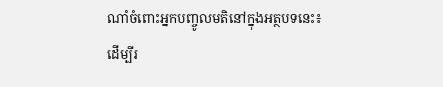ណាំចំពោះអ្នកបញ្ចូលមតិនៅក្នុងអត្ថបទនេះ៖
ដើម្បីរ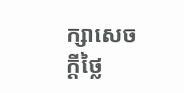ក្សាសេចក្ដីថ្លៃ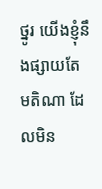ថ្នូរ យើងខ្ញុំនឹងផ្សាយតែមតិណា ដែលមិន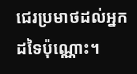ជេរប្រមាថដល់អ្នកដទៃប៉ុណ្ណោះ។